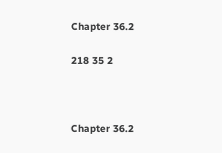Chapter 36.2

218 35 2



Chapter 36.2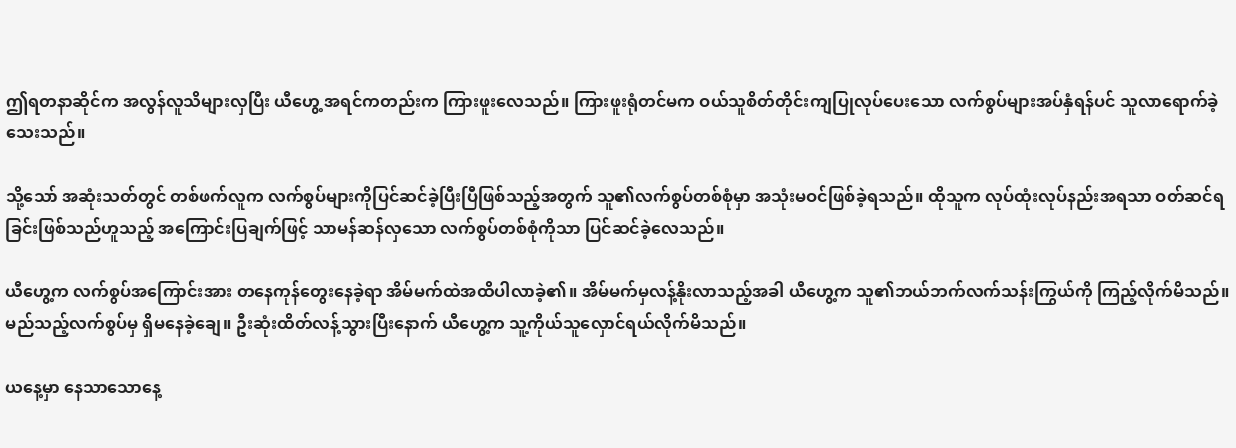ဤရတနာဆိုင်က အလွန်လူသိများလှပြီး ယီဟွေ့ အရင်ကတည်းက ကြားဖူးလေသည်။ ကြားဖူးရုံတင်မက ဝယ်သူစိတ်တိုင်းကျပြုလုပ်ပေးသော လက်စွပ်များအပ်နှံရန်ပင် သူလာရောက်ခဲ့သေးသည်။

သို့သော် အဆုံးသတ်တွင် တစ်ဖက်လူက လက်စွပ်များကိုပြင်ဆင်ခဲ့ပြီးပြီဖြစ်သည့်အတွက် သူ၏လက်စွပ်တစ်စုံမှာ အသုံးမဝင်ဖြစ်ခဲ့ရသည်။ ထိုသူက လုပ်ထုံးလုပ်နည်းအရသာ ဝတ်ဆင်ရခြင်းဖြစ်သည်ဟူသည့် အကြောင်းပြချက်ဖြင့် သာမန်ဆန်လှသော လက်စွပ်တစ်စုံကိုသာ ပြင်ဆင်ခဲ့လေသည်။

ယီဟွေ့က လက်စွပ်အကြောင်းအား တနေကုန်တွေးနေခဲ့ရာ အိမ်မက်ထဲအထိပါလာခဲ့၏။ အိမ်မက်မှလန့်နိုးလာသည့်အခါ ယီဟွေ့က သူ၏ဘယ်ဘက်လက်သန်းကြွယ်ကို ကြည့်လိုက်မိသည်။ မည်သည့်လက်စွပ်မှ ရှိမနေခဲ့ချေ။ ဦးဆုံးထိတ်လန့်သွားပြီးနောက် ယီဟွေ့က သူ့ကိုယ်သူလှောင်ရယ်လိုက်မိသည်။

ယနေ့မှာ နေသာသောနေ့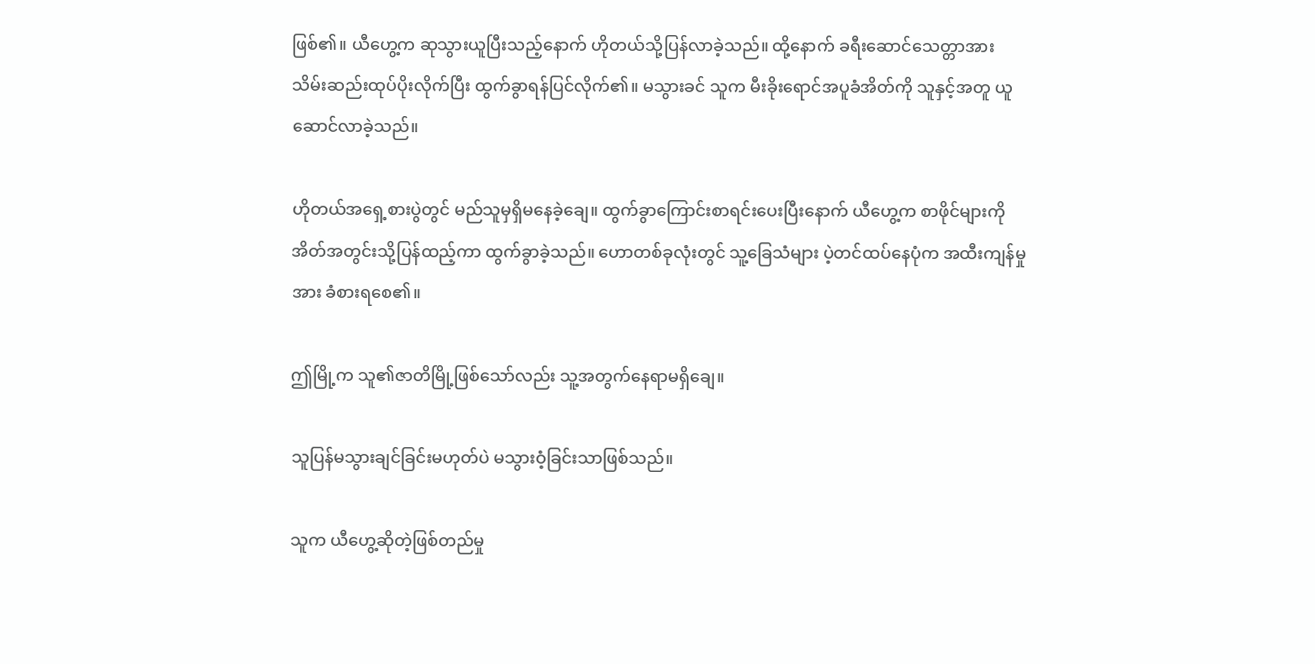ဖြစ်၏။ ယီဟွေ့က ဆုသွားယူပြီးသည့်နောက် ဟိုတယ်သို့ပြန်လာခဲ့သည်။ ထို့နောက် ခရီးဆောင်သေတ္တာအား သိမ်းဆည်းထုပ်ပိုးလိုက်ပြီး ထွက်ခွာရန်ပြင်လိုက်၏။ မသွားခင် သူက မီးခိုးရောင်အပူခံအိတ်ကို သူနှင့်အတူ ယူဆောင်လာခဲ့သည်။

ဟိုတယ်အရှေ့စားပွဲတွင် မည်သူမှရှိမနေခဲ့ချေ။ ထွက်ခွာကြောင်းစာရင်းပေးပြီးနောက် ယီဟွေ့က စာဖိုင်များကို အိတ်အတွင်းသို့ပြန်ထည့်ကာ ထွက်ခွာခဲ့သည်။ ဟောတစ်ခုလုံးတွင် သူ့ခြေသံများ ပဲ့တင်ထပ်နေပုံက အထီးကျန်မှုအား ခံစားရစေ၏။

ဤမြို့က သူ၏ဇာတိမြို့ဖြစ်သော်လည်း သူ့အတွက်နေရာမရှိချေ။

သူပြန်မသွားချင်ခြင်းမဟုတ်ပဲ မသွားဝံ့ခြင်းသာဖြစ်သည်။

သူက ယီဟွေ့ဆိုတဲ့ဖြစ်တည်မှု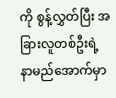ကို စွန့်လွှတ်ပြီး အခြားလူတစ်ဦးရဲ့ နာမည်အောက်မှာ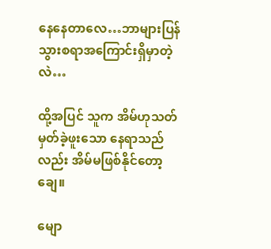နေနေတာလေ…ဘာများပြန်သွားစရာအကြောင်းရှိမှာတဲ့လဲ…

ထို့အပြင် သူက အိမ်ဟုသတ်မှတ်ခဲ့ဖူးသော နေရာသည်လည်း အိမ်မဖြစ်နိုင်တော့ချေ။

မျော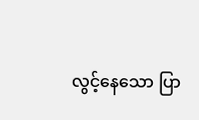လွင့်နေသော ပြာ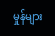မှုန်များ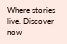Where stories live. Discover now